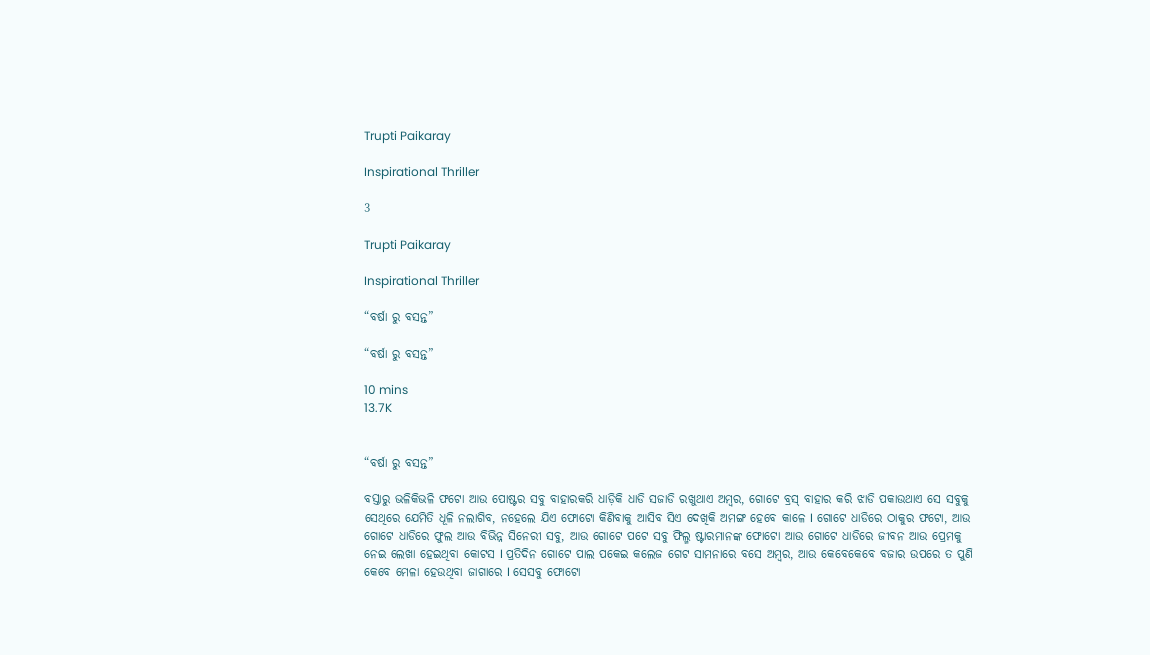Trupti Paikaray

Inspirational Thriller

3

Trupti Paikaray

Inspirational Thriller

“ବର୍ଷା ରୁ ବସନ୍ତ”

“ବର୍ଷା ରୁ ବସନ୍ତ”

10 mins
13.7K


“ବର୍ଷା ରୁ ବସନ୍ତ”

ବସ୍ତାରୁ ଭଳିକିଭଳି ଫଟୋ ଆଉ ପୋଷ୍ଟର ସବୁ ବାହାରକରି ଧାଡ଼ିକି ଧାଡି ସଜାଡି ରଖୁଥାଏ ଅମ୍ବର, ଗୋଟେ ବ୍ରସ୍ ବାହାର କରି ଝାଡି ପକାଉଥାଏ ସେ ସବୁକୁ ସେଥିରେ ଯେମିତି ଧୂଳି ନଲାଗିବ, ନହେଲେ ଯିଏ ଫୋଟୋ କିଣିବାକୁ ଆସିବ ସିଏ ଦେଖିକି ଅମଙ୍ଗ ହେବେ କାଳେ I ଗୋଟେ ଧାଡିରେ ଠାକୁର ଫଟୋ, ଆଉ ଗୋଟେ ଧାଡିରେ ଫୁଲ ଆଉ ବିଭିନ୍ନ ସିନେରୀ ସବୁ, ଆଉ ଗୋଟେ ପଟେ ସବୁ ଫିଲ୍ମ ଷ୍ଟାରମାନଙ୍କ ଫୋଟୋ ଆଉ ଗୋଟେ ଧାଡିରେ ଜୀବନ ଆଉ ପ୍ରେମକୁ ନେଇ ଲେଖା ହେଇଥିବା କୋଟସ I ପ୍ରତିଦିନ ଗୋଟେ ପାଲ ପକେଇ କଲେଜ ଗେଟ ସାମନାରେ ବସେ ଅମ୍ବର, ଆଉ କେବେକେବେ ବଜାର ଉପରେ ତ ପୁଣି କେବେ ମେଳା ହେଉଥିବା ଜାଗାରେ I ସେସବୁ ଫୋଟୋ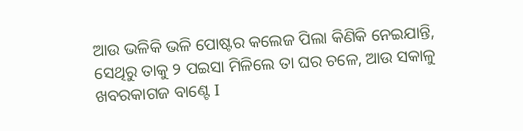ଆଉ ଭଳିକି ଭଳି ପୋଷ୍ଟର କଲେଜ ପିଲା କିଣିକି ନେଇଯାନ୍ତି, ସେଥିରୁ ତାକୁ ୨ ପଇସା ମିଳିଲେ ତା ଘର ଚଳେ, ଆଉ ସକାଳୁ ଖବରକାଗଜ ବାଣ୍ଟେ I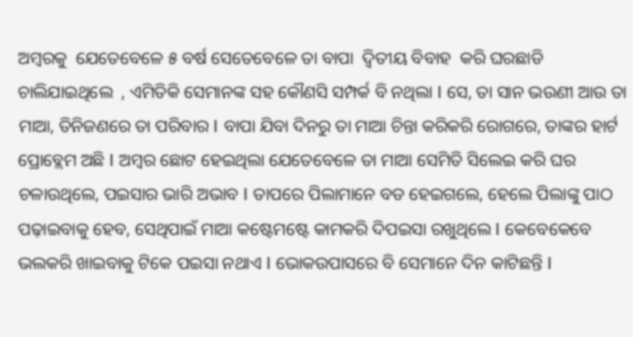ଅମ୍ବରକୁ  ଯେତେବେଳେ ୫ ବର୍ଷ ସେତେବେଳେ ତା ବାପା  ଦ୍ୱିତୀୟ ବିବାହ  କରି ଘରଛାଡି ଚାଲିଯାଇଥିଲେ  , ଏମିତିକି ସେମାନଙ୍କ ସହ କୌଣସି ସମ୍ପର୍କ ବି ନଥିଲା I ସେ, ତା ସାନ ଭଉଣୀ ଆଉ ତା ମାଆ, ତିନିଜଣରେ ତା ପରିବାର I ବାପା ଯିବା ଦିନରୁ ତା ମାଆ ଚିନ୍ତା କରିକରି ରୋଗରେ, ତାଙ୍କର ହାର୍ଟ ପ୍ରୋବ୍ଲେମ ଅଛି I ଅମ୍ବର ଛୋଟ ହେଇଥିଲା ଯେତେବେଳେ ତା ମାଆ ସେମିତି ସିଲେଇ କରି ଘର ଚଳାଉଥିଲେ, ପଇସାର ଭାରି ଅଭାବ I ତାପରେ ପିଲାମାନେ ବଡ ହେଇଗଲେ, ହେଲେ ପିଲାଙ୍କୁ ପାଠ ପଢ଼ାଇବାକୁ ହେବ, ସେଥିପାଇଁ ମାଆ କଷ୍ଟେମଷ୍ଟେ କାମକରି ଦିପଇସା ରଖୁଥିଲେ I କେବେକେବେ ଭଲକରି ଖାଇବାକୁ ଟିକେ ପଇସା ନଥାଏ I ଭୋକଉପାସରେ ବି ସେମାନେ ଦିନ କାଟିଛନ୍ତି I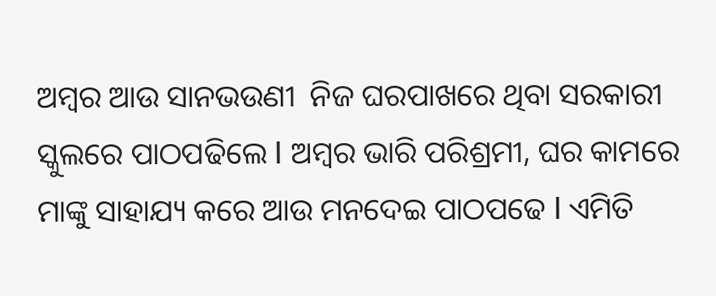ଅମ୍ବର ଆଉ ସାନଭଉଣୀ  ନିଜ ଘରପାଖରେ ଥିବା ସରକାରୀ ସ୍କୁଲରେ ପାଠପଢିଲେ I ଅମ୍ବର ଭାରି ପରିଶ୍ରମୀ, ଘର କାମରେ ମାଙ୍କୁ ସାହାଯ୍ୟ କରେ ଆଉ ମନଦେଇ ପାଠପଢେ I ଏମିତି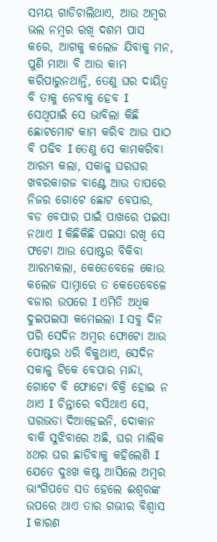ସମୟ ଗାଡିଚାଲିଥାଏ, ଆଉ ଅମ୍ବର ଭଲ ନମ୍ବର ରଖି ଦଶମ ପାସ କରେ, ଆଗକୁ କଲେଜ ଯିବାକୁ ମନ, ପୁଣି ମାଆ ବି ଆଉ କାମ କରିପାରୁନଥାନ୍ତି, ତେଣୁ ଘର ଦାୟିତ୍ୱ ବି ତାକୁ ନେବାକୁ ହେବ I ସେଥିପାଇଁ ସେ ଭାବିଲା କିଛି ଛୋଟମୋଟ କାମ କରିବ ଆଉ ପାଠ ବି ପଢିବ I ତେଣୁ ସେ କାମକରିବା ଆରମ୍ଭ କଲା, ସକାଳୁ ଘରଘର ଖବରକାଗଜ ବାଣ୍ଟେ ଆଉ ତାପରେ ନିଜର ଗୋଟେ ଛୋଟ ବେପାର, ବଡ ବେପାର ପାଇଁ ପାଖରେ ପଇସା ନଥାଏ I କିଛିକିଛି ପଇସା ରଖି ସେ ଫଟୋ ଆଉ ପୋଷ୍ଟର ବିକିବା ଆରମ୍ଭକଲା, କେତେବେଳେ କୋଉ କଲେଜ ସାମ୍ନାରେ ତ କେତେବେଳେ ବଜାର ଉପରେ I ଏମିତି ଅଧିକ ଦୁଇପଇସା କମେଇଲା I ସବୁ ଦିନ ପରି ସେଦିନ ଅମ୍ବର ଫୋଟୋ ଆଉ ପୋଷ୍ଟର ଧରି ବିକୁଥାଏ, ସେଦିନ ସକାଳୁ ଟିକେ ବେପାର ମାନ୍ଦା, ଗୋଟେ ବି ଫୋଟୋ ବିକ୍ରି ହୋଇ ନ ଥାଏ I ଚିନ୍ତାରେ ବସିଥାଏ ସେ, ଘରଭଡା ଦିଆହେଇନି, ଦୋକାନ ବାକି ସୁଝିବାରେ ଅଛି, ଘର ମାଲିକ ୪ଥର ଘର ଛାଡିବାକୁ କହିଲେଣି I ଯେତେ ଦୁଃଖ କଷ୍ଟ ଆସିଲେ ଅମ୍ବର ଭାଂଗିପଡେ ସତ ହେଲେ ଈଶ୍ୱରଙ୍କ ଉପରେ ଥାଏ ତାର ଗଭୀର ବିଶ୍ୱାସ I କାରଣ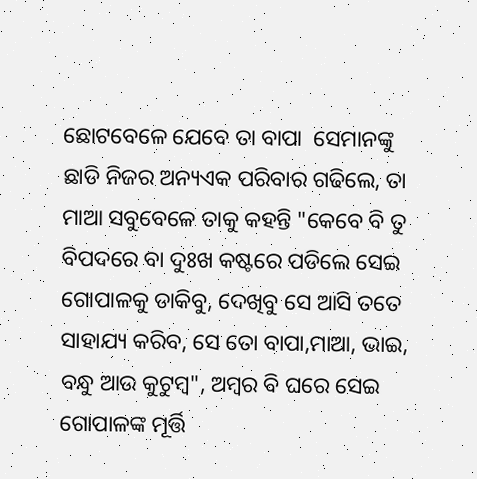ଛୋଟବେଳେ ଯେବେ ତା ବାପା  ସେମାନଙ୍କୁ ଛାଡି ନିଜର ଅନ୍ୟଏକ ପରିବାର ଗଢିଲେ, ତା ମାଆ ସବୁବେଳେ ତାକୁ କହନ୍ତି "କେବେ ବି ତୁ ବିପଦରେ ବା ଦୁଃଖ କଷ୍ଟରେ ପଡିଲେ ସେଇ ଗୋପାଳକୁ ଡାକିବୁ, ଦେଖିବୁ ସେ ଆସି ତତେ ସାହାଯ୍ୟ କରିବ, ସେ ତୋ ବାପା,ମାଆ, ଭାଇ, ବନ୍ଧୁ ଆଉ କୁଟୁମ୍ବ", ଅମ୍ବର ବି ଘରେ ସେଇ ଗୋପାଳଙ୍କ ମୂର୍ତ୍ତି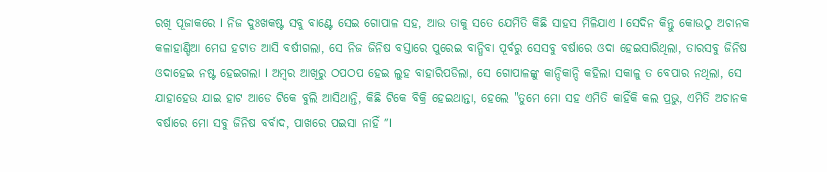ରଖି ପୂଜାକରେ I ନିଜ ଦୁଃଖକଷ୍ଟ ସବୁ ବାଣ୍ଟେ ସେଇ ଗୋପାଳ ସହ, ଆଉ ତାକୁ ସତେ ଯେମିତି କିଛି ସାହସ ମିଳିଯାଏ I ସେଦିନ କିନ୍ତୁ କୋଉଠୁ ଅଚାନକ କଳାହାଣ୍ଡିଆ ମେଘ ହଟାତ ଆସି ବର୍ଷୀଗଲା, ସେ ନିଜ ଜିନିଷ ବସ୍ତାରେ ପୁରେଇ ବାନ୍ଧିବା ପୂର୍ବରୁ ସେସବୁ ବର୍ଷାରେ ଓଦା ହେଇସାରିଥିଲା, ତାରସବୁ ଜିନିଷ ଓଦାହେଇ ନଷ୍ଟ ହେଇଗଲା I ଅମ୍ବର ଆଖିରୁ ଠପଠପ ହେଇ ଲୁହ ବାହାରିପଡିଲା, ସେ ଗୋପାଳଙ୍କୁ କାନ୍ଦିକାନ୍ଦି କହିଲା ସକାଳୁ ତ ବେପାର ନଥିଲା, ସେ ଯାହାହେଉ ଯାଇ ହାଟ ଆଡେ ଟିକେ ବୁଲି ଆସିଥାନ୍ତି, କିଛି ଟିକେ ବିକ୍ରି ହେଇଥାନ୍ତା, ହେଲେ "ତୁମେ ମୋ ସହ ଏମିତି କାହିଁକି କଲ ପ୍ରଭୁ, ଏମିତି ଅଚାନକ ବର୍ଷାରେ ମୋ ସବୁ ଜିନିଷ ବର୍ବାଦ, ପାଖରେ ପଇସା ନାହିଁ ”I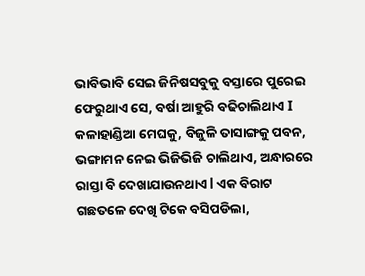ଭାବିଭାବି ସେଇ ଜିନିଷସବୁକୁ ବସ୍ତାରେ ପୁରେଇ ଫେରୁଥାଏ ସେ, ବର୍ଷା ଆହୁରି ବଢିଚାଲିଥାଏ I  କଳାହାଣ୍ଡିଆ ମେଘକୁ, ବିଜୁଳି ତାସାଙ୍ଗକୁ ପବନ, ଭଙ୍ଗାମନ ନେଇ ଭିଜିଭିଜି ଚାଲିଥାଏ, ଅନ୍ଧାରରେ ରାସ୍ତା ବି ଦେଖାଯାଉନଥାଏ l ଏକ ବିରାଟ ଗଛତଳେ ଦେଖି ଟିକେ ବସିପଡିଲା,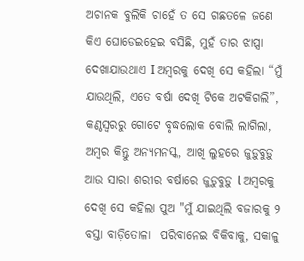ଅଚାନକ ବୁଲିକି ଚାହେଁ ତ ସେ ଗଛତଳେ ଜଣେ କିଏ ଘୋଡେଇହେଇ ବସିଛି, ମୁହଁ ତାର ଝାପ୍ସା ଦେଖାଯାଉଥାଏ I ଅମ୍ବରକୁ ଦେଖି ସେ କହିଲା “ମୁଁ ଯାଉଥିଲି, ଏତେ ବର୍ଷା ଦେଖି ଟିକେ ଅଟକିଗଲି”, କଣ୍ଠସ୍ବରରୁ ଗୋଟେ ବୃଦ୍ଧଲୋକ ବୋଲି ଲାଗିଲା, ଅମ୍ବର କିନ୍ତୁ ଅନ୍ୟମନସ୍କ, ଆଖି ଲୁହରେ ଜୁଡ଼ୁବୁଡ଼ୁ ଆଉ ସାରା ଶରୀର ବର୍ଷାରେ ଜୁଡ଼ୁବୁଡ଼ୁ l ଅମ୍ବରକୁ ଦେଖି ସେ କହିଲା ପୁଅ "ମୁଁ ଯାଇଥିଲି ବଜାରକୁ ୨ ବସ୍ତା ବାଡ଼ିତୋଳା  ପରିବାନେଇ ବିକିବାକୁ, ସକାଳୁ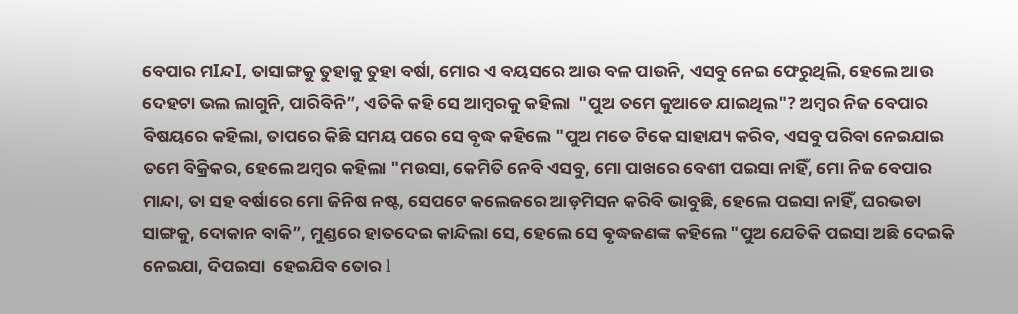ବେପାର ମIନ୍ଦI, ତାସାଙ୍ଗକୁ ତୁହାକୁ ତୁହା ବର୍ଷା, ମୋର ଏ ବୟସରେ ଆଉ ବଳ ପାଉନି, ଏସବୁ ନେଇ ଫେରୁଥିଲି, ହେଲେ ଆଉ ଦେହଟା ଭଲ ଲାଗୁନି, ପାରିବିନି”, ଏତିକି କହି ସେ ଆମ୍ବରକୁ କହିଲା  "ପୁଅ ତମେ କୁଆଡେ ଯାଇଥିଲ"? ଅମ୍ବର ନିଜ ବେପାର ବିଷୟରେ କହିଲା, ତାପରେ କିଛି ସମୟ ପରେ ସେ ବୃଦ୍ଧ କହିଲେ "ପୁଅ ମତେ ଟିକେ ସାହାଯ୍ୟ କରିବ, ଏସବୁ ପରିବା ନେଇଯାଇ ତମେ ବିକ୍ରିକର, ହେଲେ ଅମ୍ବର କହିଲା "ମଉସା, କେମିତି ନେବି ଏସବୁ, ମୋ ପାଖରେ ବେଶୀ ପଇସା ନାହିଁ, ମୋ ନିଜ ବେପାର ମାନ୍ଦା, ତା ସହ ବର୍ଷାରେ ମୋ ଜିନିଷ ନଷ୍ଟ, ସେପଟେ କଲେଜରେ ଆଡ଼ମିସନ କରିବି ଭାବୁଛି, ହେଲେ ପଇସା ନାହିଁ, ଘରଭଡା ସାଙ୍ଗକୁ, ଦୋକାନ ବାକି”, ମୁଣ୍ଡରେ ହାତଦେଇ କାନ୍ଦିଲା ସେ, ହେଲେ ସେ ଵୃଦ୍ଧଜଣଙ୍କ କହିଲେ "ପୁଅ ଯେତିକି ପଇସା ଅଛି ଦେଇକି ନେଇଯା, ଦିପଇସା  ହେଇଯିବ ତୋର l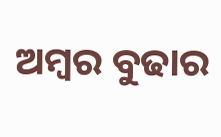ଅମ୍ବର ବୁଢାର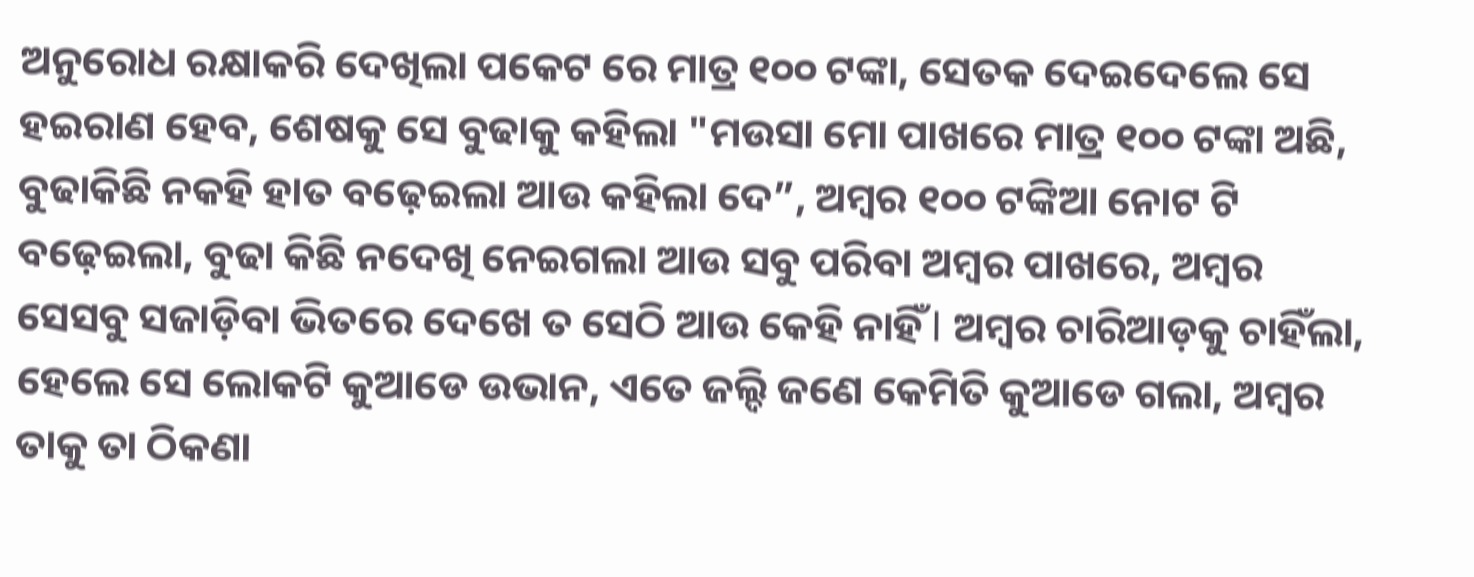ଅନୁରୋଧ ରକ୍ଷାକରି ଦେଖିଲା ପକେଟ ରେ ମାତ୍ର ୧୦୦ ଟଙ୍କା, ସେତକ ଦେଇଦେଲେ ସେ ହଇରାଣ ହେବ, ଶେଷକୁ ସେ ବୁଢାକୁ କହିଲା "ମଉସା ମୋ ପାଖରେ ମାତ୍ର ୧୦୦ ଟଙ୍କା ଅଛି, ବୁଢାକିଛି ନକହି ହାତ ବଢ଼େଇଲା ଆଉ କହିଲା ଦେ”, ଅମ୍ବର ୧୦୦ ଟଙ୍କିଆ ନୋଟ ଟି ବଢ଼େଇଲା, ବୁଢା କିଛି ନଦେଖି ନେଇଗଲା ଆଉ ସବୁ ପରିବା ଅମ୍ବର ପାଖରେ, ଅମ୍ବର ସେସବୁ ସଜାଡ଼ିବା ଭିତରେ ଦେଖେ ତ ସେଠି ଆଉ କେହି ନାହିଁ l ଅମ୍ବର ଚାରିଆଡ଼କୁ ଚାହିଁଲା, ହେଲେ ସେ ଲୋକଟି କୁଆଡେ ଉଭାନ, ଏତେ ଜଲ୍ଦି ଜଣେ କେମିତି କୁଆଡେ ଗଲା, ଅମ୍ବର ତାକୁ ତା ଠିକଣା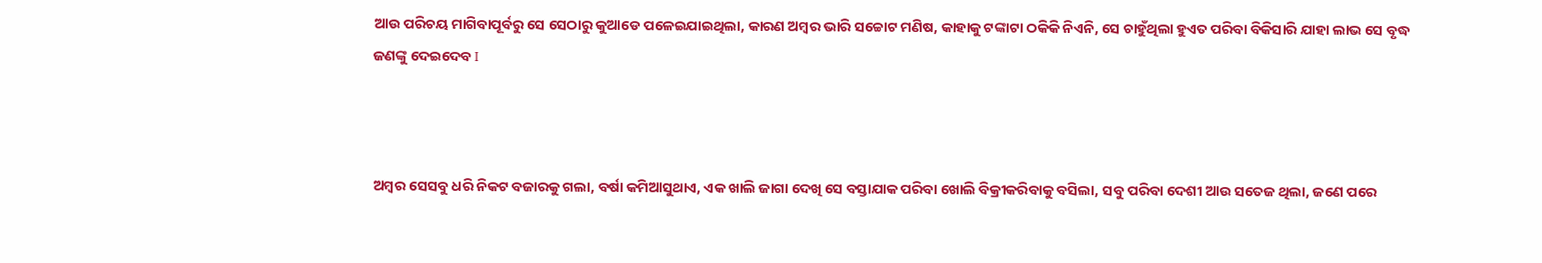ଆଉ ପରିଚୟ ମାଗିବାପୂର୍ବରୁ ସେ ସେଠାରୁ କୁଆଡେ ପଳେଇଯାଇଥିଲା, କାରଣ ଅମ୍ବର ଭାରି ସଚ୍ଚୋଟ ମଣିଷ, କାହାକୁ ଟଙ୍କାଟା ଠକିକି ନିଏନି, ସେ ଚାହୁଁଥିଲା ହୁଏତ ପରିବା ବିକିସାରି ଯାହା ଲାଭ ସେ ବୃଦ୍ଧ ଜଣଙ୍କୁ ଦେଇଦେବ I



ଅମ୍ବର ସେସବୁ ଧରି ନିକଟ ବଜାରକୁ ଗଲା, ବର୍ଷା କମିଆସୁଥାଏ, ଏକ ଖାଲି ଜାଗା ଦେଖି ସେ ବସ୍ତାଯାକ ପରିବା ଖୋଲି ବିକ୍ରୀକରିବାକୁ ବସିଲା, ସବୁ ପରିବା ଦେଶୀ ଆଉ ସତେଜ ଥିଲା, ଜଣେ ପରେ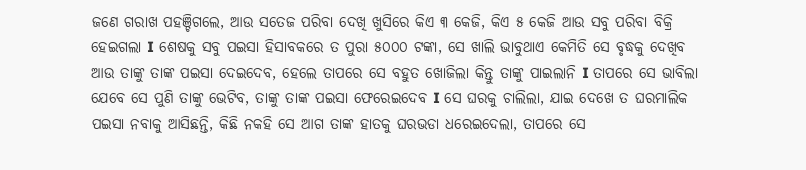ଜଣେ ଗରାଖ ପହଞ୍ଚିଗଲେ, ଆଉ ସତେଜ ପରିବା ଦେଖି ଖୁସିରେ କିଏ ୩ କେଜି, କିଏ ୫ କେଜି ଆଉ ସବୁ ପରିବା ବିକ୍ରି ହେଇଗଲା I ଶେଷକୁ ସବୁ ପଇସା ହିସାବକରେ ତ ପୁରା ୫୦୦୦ ଟଙ୍କା, ସେ ଖାଲି ଭାବୁଥାଏ କେମିତି ସେ ବୃଦ୍ଧକୁ ଦେଖିବ ଆଉ ତାଙ୍କୁ ତାଙ୍କ ପଇସା ଦେଇଦେବ, ହେଲେ ତାପରେ ସେ ବହୁତ ଖୋଜିଲା କିନ୍ତୁ ତାଙ୍କୁ ପାଇଲାନି I ତାପରେ ସେ ଭାବିଲା ଯେବେ ସେ ପୁଣି ତାଙ୍କୁ ଭେଟିବ, ତାଙ୍କୁ ତାଙ୍କ ପଇସା ଫେରେଇଦେବ I ସେ ଘରକୁ ଚାଲିଲା, ଯାଇ ଦେଖେ ତ ଘରମାଲିକ ପଇସା ନବାକୁ ଆସିଛନ୍ତି, କିଛି ନକହି ସେ ଆଗ ତାଙ୍କ ହାତକୁ ଘରଭଡା ଧରେଇଦେଲା, ତାପରେ ସେ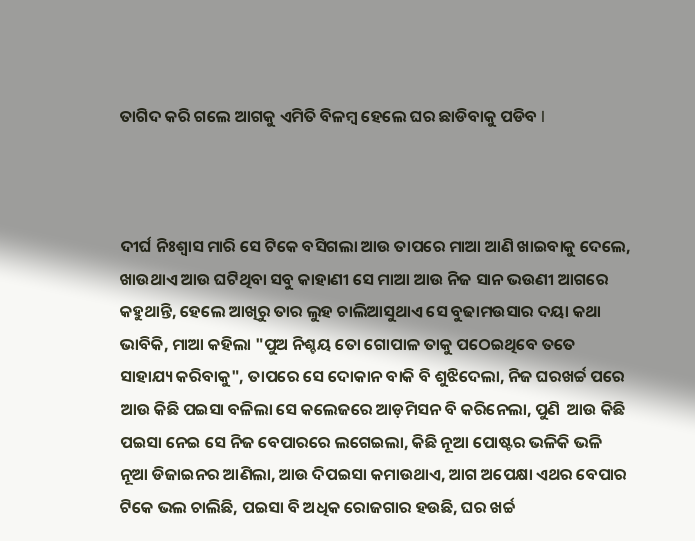ତାଗିଦ କରି ଗଲେ ଆଗକୁ ଏମିତି ବିଳମ୍ବ ହେଲେ ଘର ଛାଡିବାକୁ ପଡିବ I



ଦୀର୍ଘ ନିଃଶ୍ୱାସ ମାରି ସେ ଟିକେ ବସିଗଲା ଆଉ ତାପରେ ମାଆ ଆଣି ଖାଇବାକୁ ଦେଲେ, ଖାଉଥାଏ ଆଉ ଘଟିଥିବା ସବୁ କାହାଣୀ ସେ ମାଆ ଆଉ ନିଜ ସାନ ଭଉଣୀ ଆଗରେ କହୁଥାନ୍ତି, ହେଲେ ଆଖିରୁ ତାର ଲୁହ ଚାଲିଆସୁଥାଏ ସେ ବୁଢାମଉସାର ଦୟା କଥା ଭାବିକି, ମାଆ କହିଲା "ପୁଅ ନିଶ୍ଚୟ ତୋ ଗୋପାଳ ତାକୁ ପଠେଇଥିବେ ତତେ ସାହାଯ୍ୟ କରିବାକୁ", ତାପରେ ସେ ଦୋକାନ ବାକି ବି ଶୁଝିଦେଲା, ନିଜ ଘରଖର୍ଚ୍ଚ ପରେ ଆଉ କିଛି ପଇସା ବଳିଲା ସେ କଲେଜରେ ଆଡ଼ମିସନ ବି କରିନେଲା, ପୁଣି  ଆଉ କିଛି ପଇସା ନେଇ ସେ ନିଜ ବେପାରରେ ଲଗେଇଲା, କିଛି ନୂଆ ପୋଷ୍ଟର ଭଳିକି ଭଳି ନୂଆ ଡିଜାଇନର ଆଣିଲା, ଆଉ ଦିପଇସା କମାଉଥାଏ, ଆଗ ଅପେକ୍ଷା ଏଥର ବେପାର ଟିକେ ଭଲ ଚାଲିଛି, ପଇସା ବି ଅଧିକ ରୋଜଗାର ହଉଛି, ଘର ଖର୍ଚ୍ଚ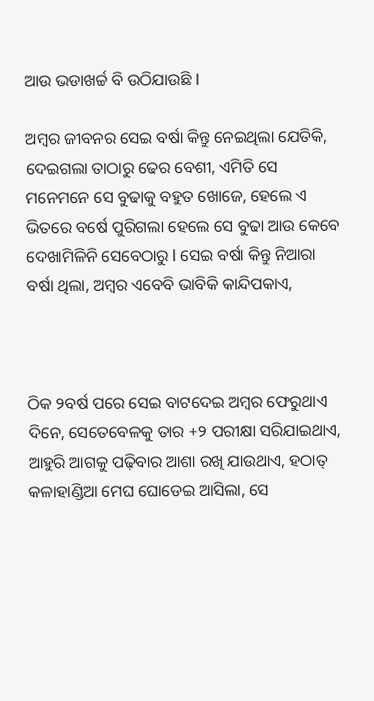ଆଉ ଭଡାଖର୍ଚ୍ଚ ବି ଉଠିଯାଉଛି I

ଅମ୍ବର ଜୀବନର ସେଇ ବର୍ଷା କିନ୍ତୁ ନେଇଥିଲା ଯେତିକି, ଦେଇଗଲା ତାଠାରୁ ଢେର ବେଶୀ, ଏମିତି ସେ ମନେମନେ ସେ ବୁଢାକୁ ବହୁତ ଖୋଜେ, ହେଲେ ଏ ଭିତରେ ବର୍ଷେ ପୁରିଗଲା ହେଲେ ସେ ବୁଢା ଆଉ କେବେ ଦେଖାମିଳିନି ସେବେଠାରୁ l ସେଇ ବର୍ଷା କିନ୍ତୁ ନିଆରା ବର୍ଷା ଥିଲା, ଅମ୍ବର ଏବେବି ଭାବିକି କାନ୍ଦିପକାଏ,



ଠିକ ୨ବର୍ଷ ପରେ ସେଇ ବାଟଦେଇ ଅମ୍ବର ଫେରୁଥାଏ ଦିନେ, ସେତେବେଳକୁ ତାର +୨ ପରୀକ୍ଷା ସରିଯାଇଥାଏ, ଆହୁରି ଆଗକୁ ପଢ଼ିବାର ଆଶା ରଖି ଯାଉଥାଏ, ହଠାତ୍ କଳାହାଣ୍ଡିଆ ମେଘ ଘୋଡେଇ ଆସିଲା, ସେ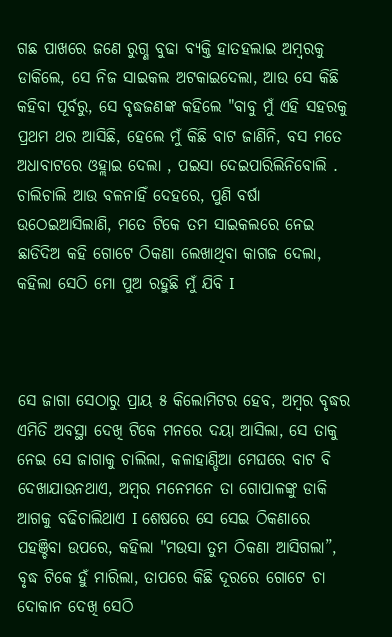ଗଛ ପାଖରେ ଜଣେ ରୁଗ୍ଣ ବୁଢା ବ୍ୟକ୍ତି ହାତହଲାଇ ଅମ୍ବରକୁ ଡାକିଲେ, ସେ ନିଜ ସାଇକଲ ଅଟକାଇଦେଲା, ଆଉ ସେ କିଛି କହିବା ପୂର୍ବରୁ, ସେ ବୃଦ୍ଧଜଣଙ୍କ କହିଲେ "ବାବୁ ମୁଁ ଏହି ସହରକୁ ପ୍ରଥମ ଥର ଆସିଛି, ହେଲେ ମୁଁ କିଛି ବାଟ ଜାଣିନି, ବସ ମତେ ଅଧାବାଟରେ ଓହ୍ଲାଇ ଦେଲା , ପଇସା ଦେଇପାରିଲିନିବୋଲି . ଚାଲିଚାଲି ଆଉ ବଳନାହିଁ ଦେହରେ, ପୁଣି ବର୍ଷା ଉଠେଇଆସିଲାଣି, ମତେ ଟିକେ ତମ ସାଇକଲରେ ନେଇ ଛାଡିଦିଅ କହି ଗୋଟେ ଠିକଣା ଲେଖାଥିବା କାଗଜ ଦେଲା, କହିଲା ସେଠି ମୋ ପୁଅ ରହୁଛି ମୁଁ ଯିବି I



ସେ ଜାଗା ସେଠାରୁ ପ୍ରାୟ ୫ କିଲୋମିଟର ହେବ, ଅମ୍ବର ବୃଦ୍ଧର ଏମିତି ଅବସ୍ଥା ଦେଖି ଟିକେ ମନରେ ଦୟା ଆସିଲା, ସେ ତାକୁ ନେଇ ସେ ଜାଗାକୁ ଚାଲିଲା, କଳାହାଣ୍ଡିଆ ମେଘରେ ବାଟ ବି ଦେଖାଯାଉନଥାଏ, ଅମ୍ବର ମନେମନେ ତା ଗୋପାଳଙ୍କୁ ଡାକି ଆଗକୁ ବଢିଚାଲିଥାଏ I ଶେଷରେ ସେ ସେଇ ଠିକଣାରେ ପହଞ୍ଚିବା ଉପରେ, କହିଲା "ମଉସା ତୁମ ଠିକଣା ଆସିଗଲା”, ବୃଦ୍ଧ ଟିକେ ହୁଁ ମାରିଲା, ତାପରେ କିଛି ଦୂରରେ ଗୋଟେ ଚା ଦୋକାନ ଦେଖି ସେଠି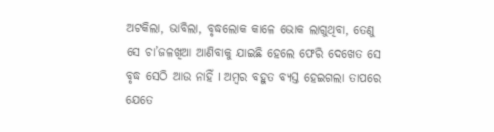ଅଟକିଲା, ଭାବିଲା, ବୃଦ୍ଧଲୋକ କାଳେ ଭୋକ ଲାଗୁଥିବା, ତେଣୁ ସେ ଚା’ଜଳଖିଆ ଆଣିବାକୁ ଯାଇଛି ହେଲେ ଫେରି ଦେଖେତ ସେ ବୃଦ୍ଧ ସେଠି ଆଉ ନାହିଁ I ଅମ୍ବର ବହୁତ ବ୍ୟସ୍ତ ହେଇଗଲା ତାପରେ ଯେତେ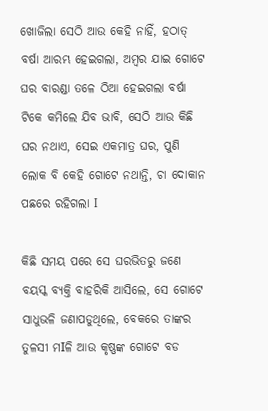ଖୋଜିଲା ସେଠି ଆଉ କେହି ନାହିଁ, ହଠାତ୍ ବର୍ଷା ଆରମ୍ଭ ହେଇଗଲା, ଅମ୍ବର ଯାଇ ଗୋଟେ ଘର ବାରଣ୍ଡା ତଳେ ଠିଆ ହେଇଗଲା ବର୍ଷା ଟିକେ କମିଲେ ଯିବ ଭାବି, ସେଠି ଆଉ କିଛି ଘର ନଥାଏ, ସେଇ ଏକମାତ୍ର ଘର, ପୁଣି ଲୋକ ବି କେହି ଗୋଟେ ନଥାନ୍ତି, ଚା ଦୋକାନ ପଛରେ ରହିଗଲା I

କିଛି ସମୟ ପରେ ସେ ଘରଭିତରୁ ଜଣେ ବୟସ୍କ ବ୍ୟକ୍ତି ବାହରିକି ଆସିଲେ, ସେ ଗୋଟେ ସାଧୁଭଳି ଜଣାପଡୁଥିଲେ, ବେକରେ ତାଙ୍କର ତୁଳସୀ ମIଳି ଆଉ କୃଷ୍ଣଙ୍କ ଗୋଟେ ବଡ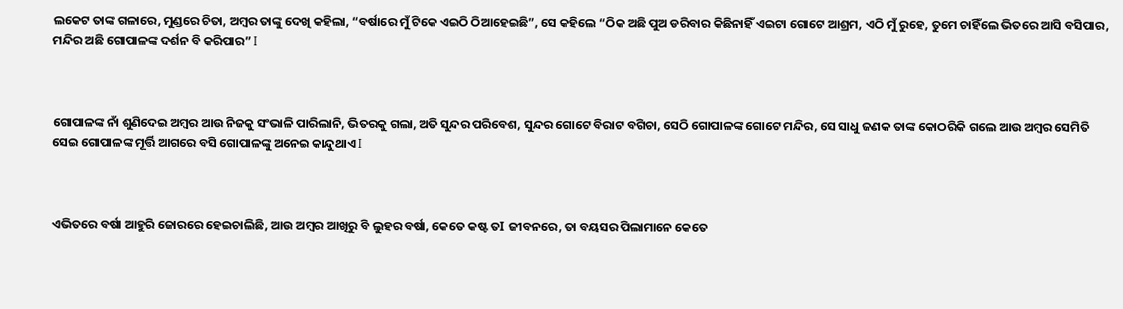ଲକେଟ ତାଙ୍କ ଗଳାରେ, ମୁଣ୍ଡରେ ଚିତା, ଅମ୍ବର ତାଙ୍କୁ ଦେଖି କହିଲା, “ବର୍ଷାରେ ମୁଁ ଟିକେ ଏଇଠି ଠିଆହେଇଛି”, ସେ କହିଲେ “ଠିକ ଅଛି ପୁଅ ଡରିବାର କିଛିନାହିଁ ଏଇଟା ଗୋଟେ ଆଶ୍ରମ, ଏଠି ମୁଁ ରୁହେ, ତୁମେ ଚାହିଁଲେ ଭିତରେ ଆସି ବସିପାର, ମନ୍ଦିର ଅଛି ଗୋପାଳଙ୍କ ଦର୍ଶନ ବି କରିପାର” I



ଗୋପାଳଙ୍କ ନାଁ ଶୁଣିଦେଇ ଅମ୍ବର ଆଉ ନିଜକୁ ସଂଭାଳି ପାରିଲାନି, ଭିତରକୁ ଗଲା, ଅତି ସୁନ୍ଦର ପରିବେଶ, ସୁନ୍ଦର ଗୋଟେ ବିରାଟ ବଗିଚା, ସେଠି ଗୋପାଳଙ୍କ ଗୋଟେ ମନ୍ଦିର, ସେ ସାଧୁ ଜଣକ ତାଙ୍କ କୋଠରିକି ଗଲେ ଆଉ ଅମ୍ବର ସେମିତି ସେଇ ଗୋପାଳଙ୍କ ମୂର୍ତ୍ତି ଆଗରେ ବସି ଗୋପାଳଙ୍କୁ ଅନେଇ କାନ୍ଦୁଥାଏ I



ଏଭିତରେ ବର୍ଷା ଆହୁରି ଜୋରରେ ହେଇଚାଲିଛି, ଆଉ ଅମ୍ବର ଆଖିରୁ ବି ଲୁହର ବର୍ଷା, କେତେ କଷ୍ଟ ତI ଜୀବନରେ, ତା ବୟସର ପିଲାମାନେ କେତେ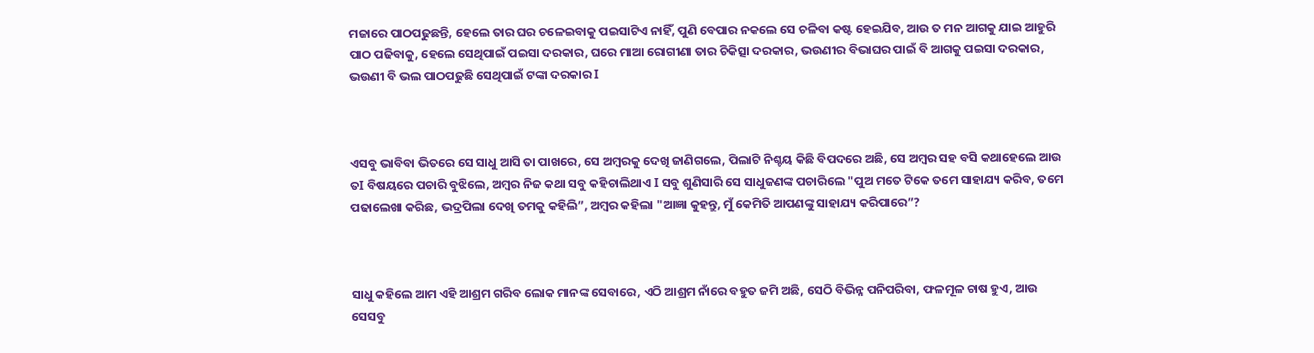ମଜାରେ ପାଠପଢୁଛନ୍ତି, ହେଲେ ତାର ଘର ଚଳେଇବାକୁ ପଇସାଟିଏ ନାହିଁ, ପୁଣି ବେପାର ନକଲେ ସେ ଚଳିବା କଷ୍ଟ ହେଇଯିବ, ଆଉ ତ ମନ ଆଗକୁ ଯାଇ ଆହୁରି ପାଠ ପଢିବାକୁ, ହେଲେ ସେଥିପାଇଁ ପଇସା ଦରକାର, ଘରେ ମାଆ ରୋଗୀଣା ତାର ଚିକିତ୍ସା ଦରକାର, ଭଉଣୀର ବିଭାଘର ପାଇଁ ବି ଆଗକୁ ପଇସା ଦରକାର, ଭଉଣୀ ବି ଭଲ ପାଠପଢୁଛି ସେଥିପାଇଁ ଟଙ୍କା ଦରକାର I



ଏସବୁ ଭାବିବା ଭିତରେ ସେ ସାଧୁ ଆସି ତା ପାଖରେ, ସେ ଅମ୍ବରକୁ ଦେଖି ଜାଣିଗଲେ, ପିଲାଟି ନିଶ୍ଚୟ କିଛି ବିପଦରେ ଅଛି, ସେ ଅମ୍ବର ସହ ବସି କଥାହେଲେ ଆଉ ତI ବିଷୟରେ ପଚାରି ବୁଝିଲେ, ଅମ୍ବର ନିଜ କଥା ସବୁ କହିଚାଲିଥାଏ I ସବୁ ଶୁଣିସାରି ସେ ସାଧୁଜଣଙ୍କ ପଚାରିଲେ "ପୁଅ ମତେ ଟିକେ ତମେ ସାହାଯ୍ୟ କରିବ, ତମେ ପଢାଲେଖା କରିଛ, ଭଦ୍ରପିଲା ଦେଖି ତମକୁ କହିଲି”, ଅମ୍ବର କହିଲା "ଆଜ୍ଞା କୁହନ୍ତୁ, ମୁଁ କେମିତି ଆପଣଙ୍କୁ ସାହାଯ୍ୟ କରିପାରେ”?



ସାଧୁ କହିଲେ ଆମ ଏହି ଆଶ୍ରମ ଗରିବ ଲୋକ ମାନଙ୍କ ସେବାରେ, ଏଠି ଆଶ୍ରମ ନାଁରେ ବହୁତ ଜମି ଅଛି, ସେଠି ବିଭିନ୍ନ ପନିପରିବା, ଫଳମୂଳ ଚାଷ ହୁଏ, ଆଉ ସେସବୁ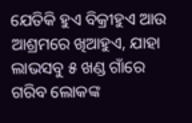ଯେତିକି ହୁଏ ବିକ୍ରୀହୁଏ ଆଉ ଆଶ୍ରମରେ ଖିଆହୁଏ, ଯାହା ଲାଭସବୁ ୫ ଖଣ୍ଡ ଗାଁରେ ଗରିବ ଲୋକଙ୍କ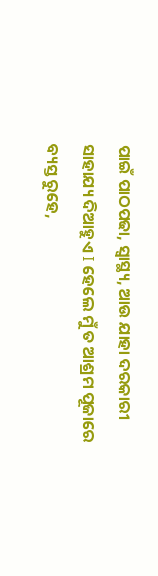ପାଇଁ ପାଠପଢା, ସ୍ୱାସ୍ଥ୍ୟ, ଆଉ ଯାହା ଦରକାରୀ ସାହାଯ୍ୟ ଦିଆହୁଏ I ହେଲେ ମୁଁ ତ ଆଶ୍ରମ ପୂଜାରେ ବ୍ୟସ୍ତ ରୁହେ,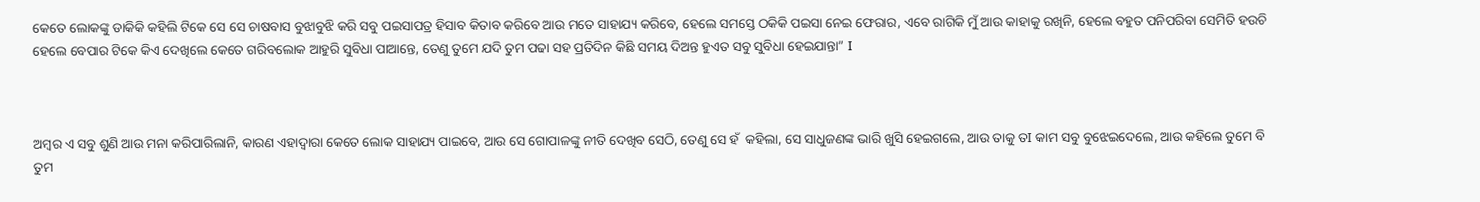କେତେ ଲୋକଙ୍କୁ ଡାକିକି କହିଲି ଟିକେ ସେ ସେ ଚାଷବାସ ବୁଝାବୁଝି କରି ସବୁ ପଇସାପତ୍ର ହିସାବ କିତାବ କରିବେ ଆଉ ମତେ ସାହାଯ୍ୟ କରିବେ, ହେଲେ ସମସ୍ତେ ଠକିକି ପଇସା ନେଇ ଫେରାର, ଏବେ ରାଗିକି ମୁଁ ଆଉ କାହାକୁ ରଖିନି, ହେଲେ ବହୁତ ପନିପରିବା ସେମିତି ହଉଚି ହେଲେ ବେପାର ଟିକେ କିଏ ଦେଖିଲେ କେତେ ଗରିବଲୋକ ଆହୁରି ସୁବିଧା ପାଆନ୍ତେ, ତେଣୁ ତୁମେ ଯଦି ତୁମ ପଢା ସହ ପ୍ରତିଦିନ କିଛି ସମୟ ଦିଅନ୍ତ ହୁଏତ ସବୁ ସୁବିଧା ହେଇଯାନ୍ତା” I



ଅମ୍ବର ଏ ସବୁ ଶୁଣି ଆଉ ମନା କରିପାରିଲାନି, କାରଣ ଏହାଦ୍ୱାରା କେତେ ଲୋକ ସାହାଯ୍ୟ ପାଇବେ, ଆଉ ସେ ଗୋପାଳଙ୍କୁ ନୀତି ଦେଖିବ ସେଠି, ତେଣୁ ସେ ହଁ  କହିଲା, ସେ ସାଧୁଜଣଙ୍କ ଭାରି ଖୁସି ହେଇଗଲେ, ଆଉ ତାକୁ ତI କାମ ସବୁ ବୁଝେଇଦେଲେ, ଆଉ କହିଲେ ତୁମେ ବି ତୁମ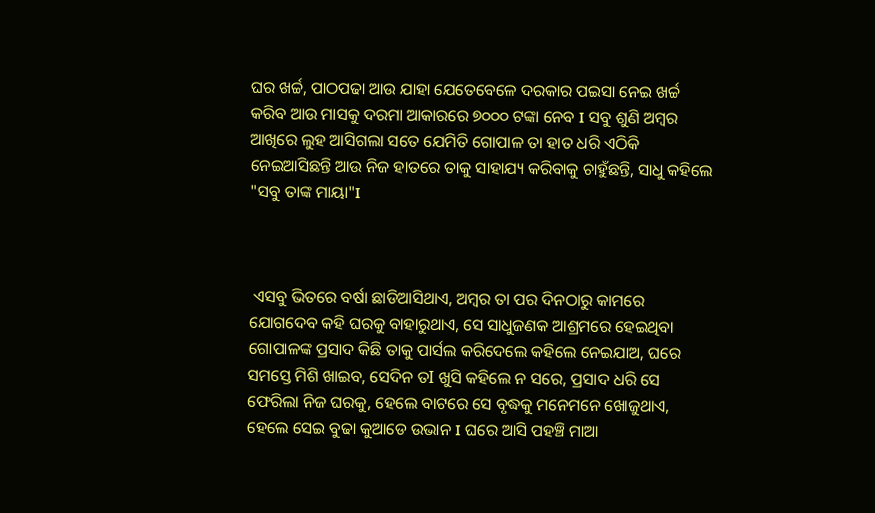ଘର ଖର୍ଚ୍ଚ, ପାଠପଢା ଆଉ ଯାହା ଯେତେବେଳେ ଦରକାର ପଇସା ନେଇ ଖର୍ଚ୍ଚ କରିବ ଆଉ ମାସକୁ ଦରମା ଆକାରରେ ୭୦୦୦ ଟଙ୍କା ନେବ I ସବୁ ଶୁଣି ଅମ୍ବର ଆଖିରେ ଲୁହ ଆସିଗଲା ସତେ ଯେମିତି ଗୋପାଳ ତା ହାତ ଧରି ଏଠିକି ନେଇଆସିଛନ୍ତି ଆଉ ନିଜ ହାତରେ ତାକୁ ସାହାଯ୍ୟ କରିବାକୁ ଚାହୁଁଛନ୍ତି, ସାଧୁ କହିଲେ "ସବୁ ତାଙ୍କ ମାୟା"I



 ଏସବୁ ଭିତରେ ବର୍ଷା ଛାଡିଆସିଥାଏ, ଅମ୍ବର ତା ପର ଦିନଠାରୁ କାମରେ ଯୋଗଦେବ କହି ଘରକୁ ବାହାରୁଥାଏ, ସେ ସାଧୁଜଣକ ଆଶ୍ରମରେ ହେଇଥିବା ଗୋପାଳଙ୍କ ପ୍ରସାଦ କିଛି ତାକୁ ପାର୍ସଲ କରିଦେଲେ କହିଲେ ନେଇଯାଅ, ଘରେ ସମସ୍ତେ ମିଶି ଖାଇବ, ସେଦିନ ତI ଖୁସି କହିଲେ ନ ସରେ, ପ୍ରସାଦ ଧରି ସେ ଫେରିଲା ନିଜ ଘରକୁ, ହେଲେ ବାଟରେ ସେ ବୃଦ୍ଧକୁ ମନେମନେ ଖୋଜୁଥାଏ, ହେଲେ ସେଇ ବୁଢା କୁଆଡେ ଉଭାନ I ଘରେ ଆସି ପହଞ୍ଚି ମାଆ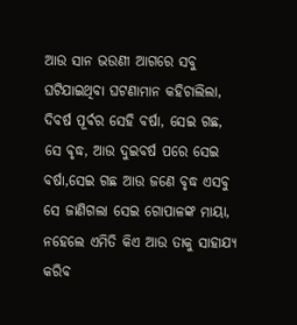ଆଉ ସାନ ଭଉଣୀ ଆଗରେ ସବୁ ଘଟିଯାଇଥିବା ଘଟଣାମାନ କହିଚାଲିଲା, ଦିବର୍ଷ ପୂର୍ବର ସେହି ବର୍ଷା, ସେଇ ଗଛ, ସେ ବୃଦ୍ଧ, ଆଉ ଦୁଇବର୍ଷ ପରେ ସେଇ ବର୍ଷା,ସେଇ ଗଛ ଆଉ ଜଣେ ବୃଦ୍ଧ ଏସବୁ ସେ ଜାଣିଗଲା ସେଇ ଗୋପାଳଙ୍କ ମାୟା, ନହେଲେ ଏମିତି କିଏ ଆଉ ତାକୁ ସାହାଯ୍ୟ କରିବ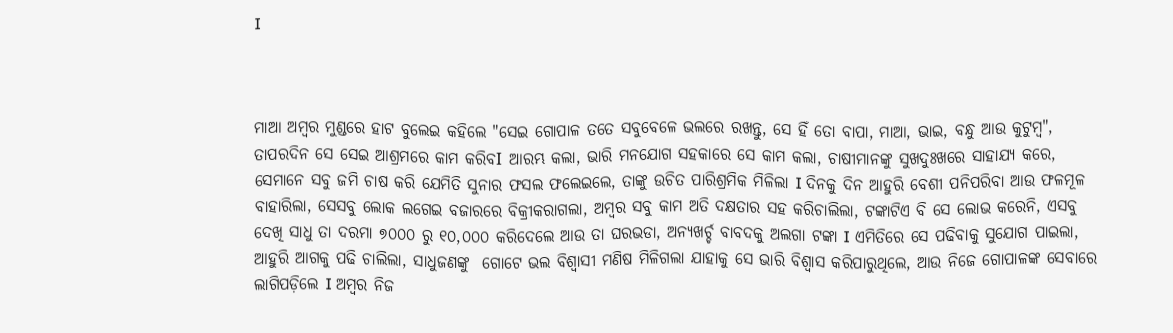I



ମାଆ ଅମ୍ବର ମୁଣ୍ଡରେ ହାଟ ବୁଲେଇ କହିଲେ "ସେଇ ଗୋପାଳ ତତେ ସବୁବେଳେ ଭଲରେ ରଖନ୍ତୁ, ସେ ହିଁ ତୋ ବାପା, ମାଆ, ଭାଇ, ବନ୍ଧୁ ଆଉ କୁଟୁମ୍ବ", ତାପରଦିନ ସେ ସେଇ ଆଶ୍ରମରେ କାମ କରିବI ଆରମ୍ଭ କଲା, ଭାରି ମନଯୋଗ ସହକାରେ ସେ କାମ କଲା, ଚାଷୀମାନଙ୍କୁ ସୁଖଦୁଃଖରେ ସାହାଯ୍ୟ କରେ, ସେମାନେ ସବୁ ଜମି ଚାଷ କରି ଯେମିତି ସୁନାର ଫସଲ ଫଲେଇଲେ, ତାଙ୍କୁ ଉଚିତ ପାରିଶ୍ରମିକ ମିଳିଲା I ଦିନକୁ ଦିନ ଆହୁରି ବେଶୀ ପନିପରିବା ଆଉ ଫଳମୂଳ ବାହାରିଲା, ସେସବୁ ଲୋକ ଲଗେଇ ବଜାରରେ ବିକ୍ରୀକରାଗଲା, ଅମ୍ବର ସବୁ କାମ ଅତି ଦକ୍ଷତାର ସହ କରିଚାଲିଲା, ଟଙ୍କାଟିଏ ବି ସେ ଲୋଭ କରେନି, ଏସବୁ ଦେଖି ସାଧୁ ତା ଦରମା ୭୦୦୦ ରୁ ୧୦,୦୦୦ କରିଦେଲେ ଆଉ ତା ଘରଭଡା, ଅନ୍ୟଖର୍ଚ୍ଚ ବାବଦକୁ ଅଲଗା ଟଙ୍କା I ଏମିତିରେ ସେ ପଢିବାକୁ ସୁଯୋଗ ପାଇଲା, ଆହୁରି ଆଗକୁ ପଢି ଚାଲିଲା, ସାଧୁଜଣଙ୍କୁ  ଗୋଟେ ଭଲ ବିଶ୍ୱାସୀ ମଣିଷ ମିଳିଗଲା ଯାହାକୁ ସେ ଭାରି ବିଶ୍ୱାସ କରିପାରୁଥିଲେ, ଆଉ ନିଜେ ଗୋପାଳଙ୍କ ସେବାରେ ଲାଗିପଡ଼ିଲେ I ଅମ୍ବର ନିଜ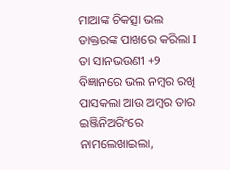ମାଆଙ୍କ ଚିକତ୍ସା ଭଲ ଡାକ୍ତରଙ୍କ ପାଖରେ କରିଲା I ତା ସାନଭଉଣୀ +୨ ବିଜ୍ଞାନରେ ଭଲ ନମ୍ବର ରଖି ପାସକଲା ଆଉ ଅମ୍ବର ତାର ଇଞ୍ଜିନିଅରିଂରେ ନାମଲେଖାଇଲା,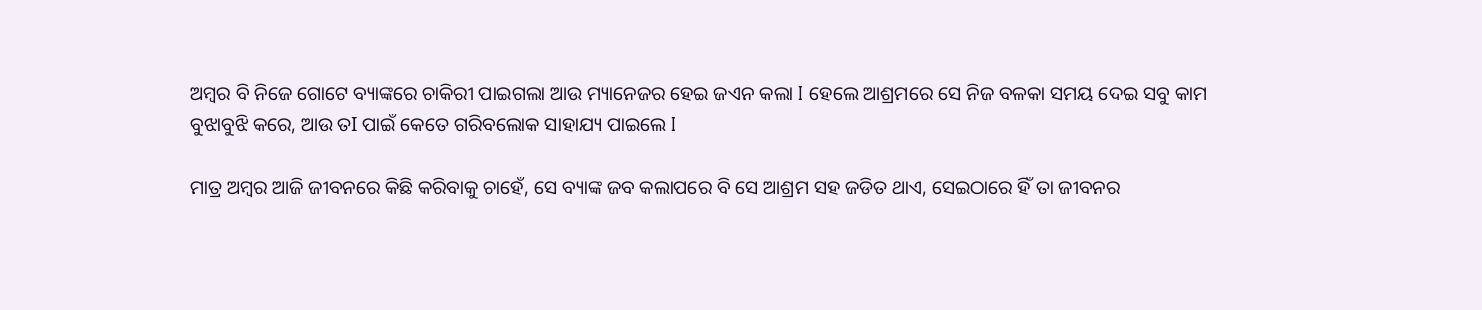ଅମ୍ବର ବି ନିଜେ ଗୋଟେ ବ୍ୟାଙ୍କରେ ଚାକିରୀ ପାଇଗଲା ଆଉ ମ୍ୟାନେଜର ହେଇ ଜଏନ କଲା I ହେଲେ ଆଶ୍ରମରେ ସେ ନିଜ ବଳକା ସମୟ ଦେଇ ସବୁ କାମ ବୁଝାବୁଝି କରେ, ଆଉ ତI ପାଇଁ କେତେ ଗରିବଲୋକ ସାହାଯ୍ୟ ପାଇଲେ I

ମାତ୍ର ଅମ୍ବର ଆଜି ଜୀବନରେ କିଛି କରିବାକୁ ଚାହେଁ, ସେ ବ୍ୟାଙ୍କ ଜବ କଲାପରେ ବି ସେ ଆଶ୍ରମ ସହ ଜଡିତ ଥାଏ, ସେଇଠାରେ ହିଁ ତା ଜୀବନର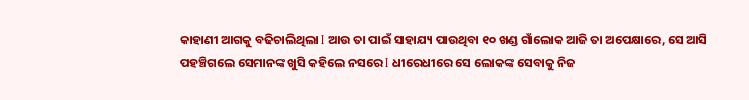କାହାଣୀ ଆଗକୁ ବଢିଚାଲିଥିଲା I ଆଉ ତା ପାଇଁ ସାହାଯ୍ୟ ପାଉଥିବା ୧୦ ଖଣ୍ଡ ଗାଁଲୋକ ଆଜି ତା ଅପେକ୍ଷାରେ, ସେ ଆସି ପହଞ୍ଚିଗଲେ ସେମାନଙ୍କ ଖୁସି କହିଲେ ନସରେ I ଧୀରେଧୀରେ ସେ ଲୋକଙ୍କ ସେବାକୁ ନିଜ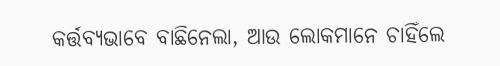କର୍ତ୍ତବ୍ୟଭାବେ ବାଛିନେଲା, ଆଉ ଲୋକମାନେ ଚାହିଁଲେ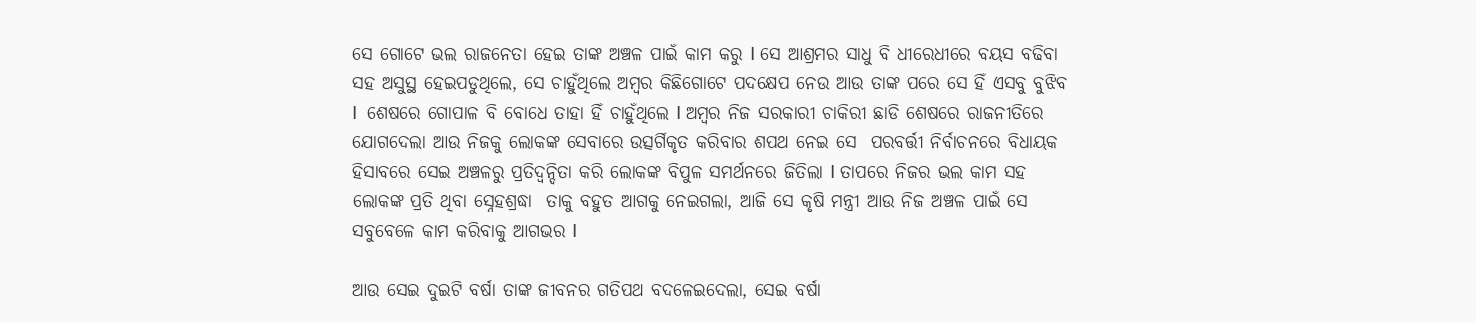ସେ ଗୋଟେ ଭଲ ରାଜନେତା ହେଇ ତାଙ୍କ ଅଞ୍ଚଳ ପାଇଁ କାମ କରୁ I ସେ ଆଶ୍ରମର ସାଧୁ ବି ଧୀରେଧୀରେ ବୟସ ବଢିବା ସହ ଅସୁସ୍ଥ ହେଇପଡୁଥିଲେ, ସେ ଚାହୁଁଥିଲେ ଅମ୍ବର କିଛିଗୋଟେ ପଦକ୍ଷେପ ନେଉ ଆଉ ତାଙ୍କ ପରେ ସେ ହିଁ ଏସବୁ ବୁଝିବ I  ଶେଷରେ ଗୋପାଳ ବି ବୋଧେ ତାହା ହିଁ ଚାହୁଁଥିଲେ I ଅମ୍ବର ନିଜ ସରକାରୀ ଚାକିରୀ ଛାଡି ଶେଷରେ ରାଜନୀତିରେ ଯୋଗଦେଲା ଆଉ ନିଜକୁ ଲୋକଙ୍କ ସେବାରେ ଉତ୍ସର୍ଗିକୃତ କରିବାର ଶପଥ ନେଇ ସେ  ପରବର୍ତ୍ତୀ ନିର୍ବାଚନରେ ବିଧାୟକ ହିସାବରେ ସେଇ ଅଞ୍ଚଳରୁ ପ୍ରତିଦ୍ଵନ୍ଦିତା କରି ଲୋକଙ୍କ ବିପୁଳ ସମର୍ଥନରେ ଜିତିଲା I ତାପରେ ନିଜର ଭଲ କାମ ସହ ଲୋକଙ୍କ ପ୍ରତି ଥିବା ସ୍ନେହଶ୍ରଦ୍ଧା  ତାକୁ ବହୁତ ଆଗକୁ ନେଇଗଲା, ଆଜି ସେ କୃଷି ମନ୍ତ୍ରୀ ଆଉ ନିଜ ଅଞ୍ଚଳ ପାଇଁ ସେ ସବୁବେଳେ କାମ କରିବାକୁ ଆଗଭର I

ଆଉ ସେଇ ଦୁଇଟି ବର୍ଷା ତାଙ୍କ ଜୀବନର ଗତିପଥ ବଦଳେଇଦେଲା, ସେଇ ବର୍ଷା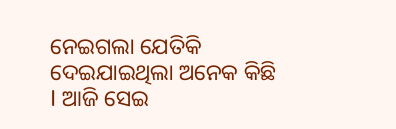ନେଇଗଲା ଯେତିକି ଦେଇଯାଇଥିଲା ଅନେକ କିଛି I ଆଜି ସେଇ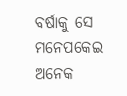ବର୍ଷାକୁ ସେ ମନେପକେଇ ଅନେକ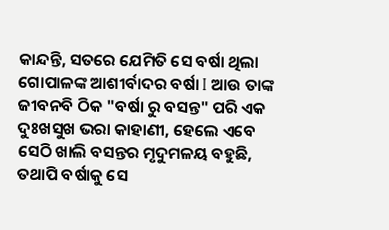କାନ୍ଦନ୍ତି, ସତରେ ଯେମିତି ସେ ବର୍ଷା ଥିଲା ଗୋପାଳଙ୍କ ଆଶୀର୍ବାଦର ବର୍ଷା I ଆଉ ତାଙ୍କ ଜୀବନବି ଠିକ "ବର୍ଷା ରୁ ବସନ୍ତ" ପରି ଏକ ଦୁଃଖସୁଖ ଭରା କାହାଣୀ, ହେଲେ ଏବେ ସେଠି ଖାଲି ବସନ୍ତର ମୃଦୁମଳୟ ବହୁଛି, ତଥାପି ବର୍ଷାକୁ ସେ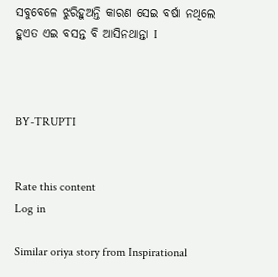ସବୁବେଳେ ଝୁରିହୁଅନ୍ତି କାରଣ ସେଇ ବର୍ଷା ନଥିଲେ ହୁଏତ ଏଇ ବସନ୍ତ ବି ଆସିନଥାନ୍ତା I



BY-TRUPTI


Rate this content
Log in

Similar oriya story from Inspirational